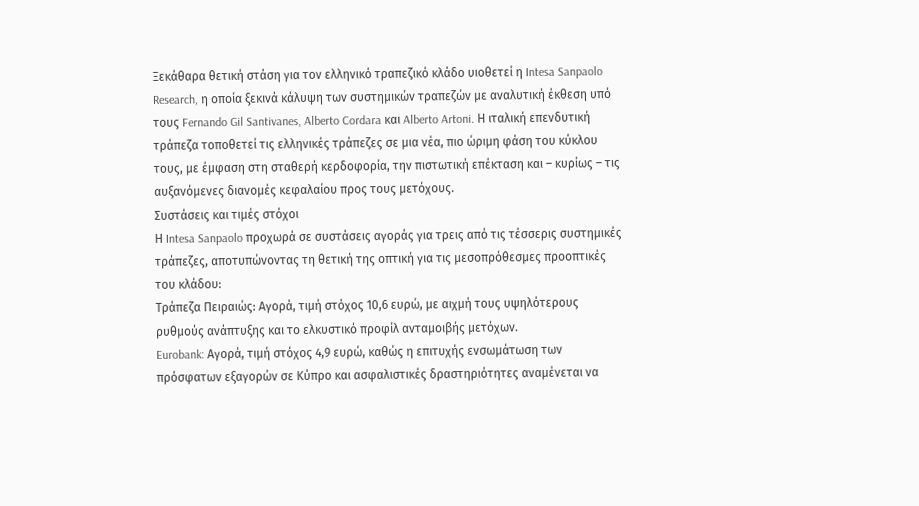Ξεκάθαρα θετική στάση για τον ελληνικό τραπεζικό κλάδο υιοθετεί η Intesa Sanpaolo Research, η οποία ξεκινά κάλυψη των συστημικών τραπεζών με αναλυτική έκθεση υπό τους Fernando Gil Santivanes, Alberto Cordara και Alberto Artoni. Η ιταλική επενδυτική τράπεζα τοποθετεί τις ελληνικές τράπεζες σε μια νέα, πιο ώριμη φάση του κύκλου τους, με έμφαση στη σταθερή κερδοφορία, την πιστωτική επέκταση και – κυρίως – τις αυξανόμενες διανομές κεφαλαίου προς τους μετόχους.
Συστάσεις και τιμές στόχοι
Η Intesa Sanpaolo προχωρά σε συστάσεις αγοράς για τρεις από τις τέσσερις συστημικές τράπεζες, αποτυπώνοντας τη θετική της οπτική για τις μεσοπρόθεσμες προοπτικές του κλάδου:
Τράπεζα Πειραιώς: Αγορά, τιμή στόχος 10,6 ευρώ, με αιχμή τους υψηλότερους ρυθμούς ανάπτυξης και το ελκυστικό προφίλ ανταμοιβής μετόχων.
Eurobank: Αγορά, τιμή στόχος 4,9 ευρώ, καθώς η επιτυχής ενσωμάτωση των πρόσφατων εξαγορών σε Κύπρο και ασφαλιστικές δραστηριότητες αναμένεται να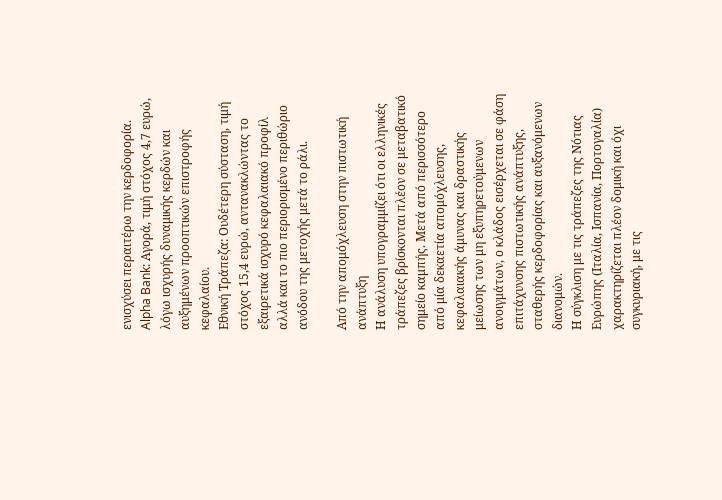ενισχύσει περαιτέρω την κερδοφορία.
Alpha Bank: Αγορά, τιμή στόχος 4,7 ευρώ, λόγω ισχυρής δυναμικής κερδών και αυξημένων προοπτικών επιστροφής κεφαλαίου.
Εθνική Τράπεζα: Ουδέτερη σύσταση, τιμή στόχος 15,4 ευρώ, αντανακλώντας το εξαιρετικά ισχυρό κεφαλαιακό προφίλ αλλά και το πιο περιορισμένο περιθώριο ανόδου της μετοχής μετά το ράλι.

Από την απομόχλευση στην πιστωτική ανάπτυξη
Η ανάλυση υπογραμμίζει ότι οι ελληνικές τράπεζες βρίσκονται πλέον σε μεταβατικό σημείο καμπής. Μετά από περισσότερο από μία δεκαετία απομόχλευσης, κεφαλαιακής άμυνας και δραστικής μείωσης των μη εξυπηρετούμενων ανοιγμάτων, ο κλάδος εισέρχεται σε φάση επιτάχυνσης πιστωτικής ανάπτυξης, σταθερής κερδοφορίας και αυξανόμενων διανομών.
Η σύγκλιση με τις τράπεζες της Νότιας Ευρώπης (Ιταλία, Ισπανία, Πορτογαλία) χαρακτηρίζεται πλέον δομική και όχι συγκυριακή, με τις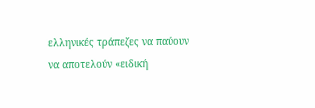ελληνικές τράπεζες να παύουν να αποτελούν «ειδική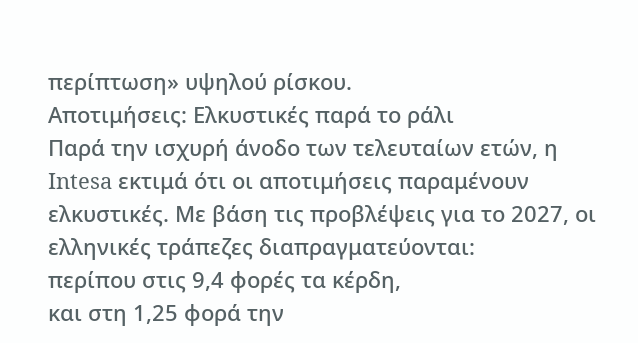περίπτωση» υψηλού ρίσκου.
Αποτιμήσεις: Ελκυστικές παρά το ράλι
Παρά την ισχυρή άνοδο των τελευταίων ετών, η Intesa εκτιμά ότι οι αποτιμήσεις παραμένουν ελκυστικές. Με βάση τις προβλέψεις για το 2027, οι ελληνικές τράπεζες διαπραγματεύονται:
περίπου στις 9,4 φορές τα κέρδη,
και στη 1,25 φορά την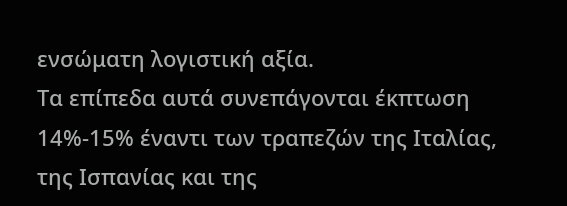ενσώματη λογιστική αξία.
Τα επίπεδα αυτά συνεπάγονται έκπτωση 14%-15% έναντι των τραπεζών της Ιταλίας, της Ισπανίας και της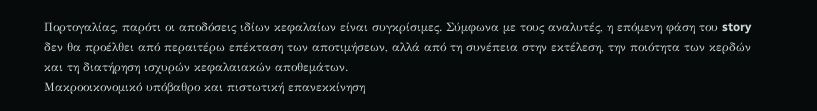Πορτογαλίας, παρότι οι αποδόσεις ιδίων κεφαλαίων είναι συγκρίσιμες. Σύμφωνα με τους αναλυτές, η επόμενη φάση του story δεν θα προέλθει από περαιτέρω επέκταση των αποτιμήσεων, αλλά από τη συνέπεια στην εκτέλεση, την ποιότητα των κερδών και τη διατήρηση ισχυρών κεφαλαιακών αποθεμάτων.
Μακροοικονομικό υπόβαθρο και πιστωτική επανεκκίνηση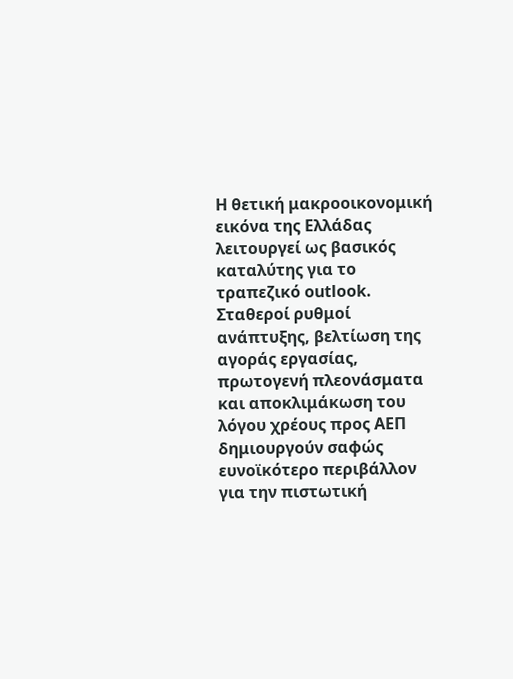Η θετική μακροοικονομική εικόνα της Ελλάδας λειτουργεί ως βασικός καταλύτης για το τραπεζικό outlook. Σταθεροί ρυθμοί ανάπτυξης, βελτίωση της αγοράς εργασίας, πρωτογενή πλεονάσματα και αποκλιμάκωση του λόγου χρέους προς ΑΕΠ δημιουργούν σαφώς ευνοϊκότερο περιβάλλον για την πιστωτική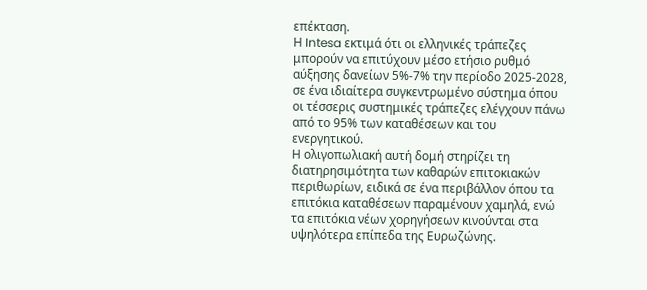επέκταση.
Η Intesa εκτιμά ότι οι ελληνικές τράπεζες μπορούν να επιτύχουν μέσο ετήσιο ρυθμό αύξησης δανείων 5%-7% την περίοδο 2025-2028, σε ένα ιδιαίτερα συγκεντρωμένο σύστημα όπου οι τέσσερις συστημικές τράπεζες ελέγχουν πάνω από το 95% των καταθέσεων και του ενεργητικού.
Η ολιγοπωλιακή αυτή δομή στηρίζει τη διατηρησιμότητα των καθαρών επιτοκιακών περιθωρίων, ειδικά σε ένα περιβάλλον όπου τα επιτόκια καταθέσεων παραμένουν χαμηλά, ενώ τα επιτόκια νέων χορηγήσεων κινούνται στα υψηλότερα επίπεδα της Ευρωζώνης.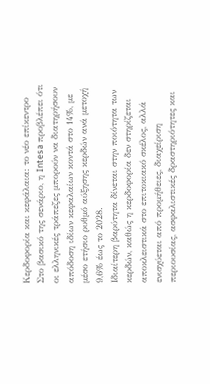Κερδοφορία και κεφάλαια: το νέο επίκεντρο
Στο βασικό της σενάριο, η Intesa προβλέπει ότι οι ελληνικές τράπεζες μπορούν να διατηρήσουν απόδοση ιδίων κεφαλαίων κοντά στο 14%, με μέσο ετήσιο ρυθμό αύξησης κερδών ανά μετοχή 9,6% έως το 2028.
Ιδιαίτερη βαρύτητα δίνεται στην ποιότητα των κερδών, καθώς η κερδοφορία δεν στηρίζεται αποκλειστικά στο επιτοκιακό σκέλος, αλλά ενισχύεται από προμήθειες, διαχείριση περιουσίας, ασφαλιστικές δραστηριότητες και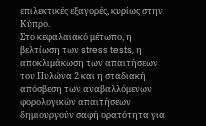επιλεκτικές εξαγορές, κυρίως στην Κύπρο.
Στο κεφαλαιακό μέτωπο, η βελτίωση των stress tests, η αποκλιμάκωση των απαιτήσεων του Πυλώνα 2 και η σταδιακή απόσβεση των αναβαλλόμενων φορολογικών απαιτήσεων δημιουργούν σαφή ορατότητα για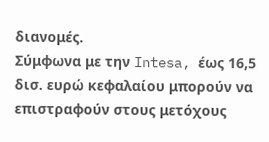διανομές.
Σύμφωνα με την Intesa, έως 16,5 δισ. ευρώ κεφαλαίου μπορούν να επιστραφούν στους μετόχους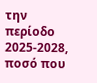την περίοδο 2025-2028, ποσό που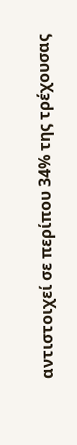αντιστοιχεί σε περίπου 34% της τρέχουσας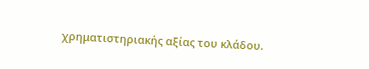χρηματιστηριακής αξίας του κλάδου.